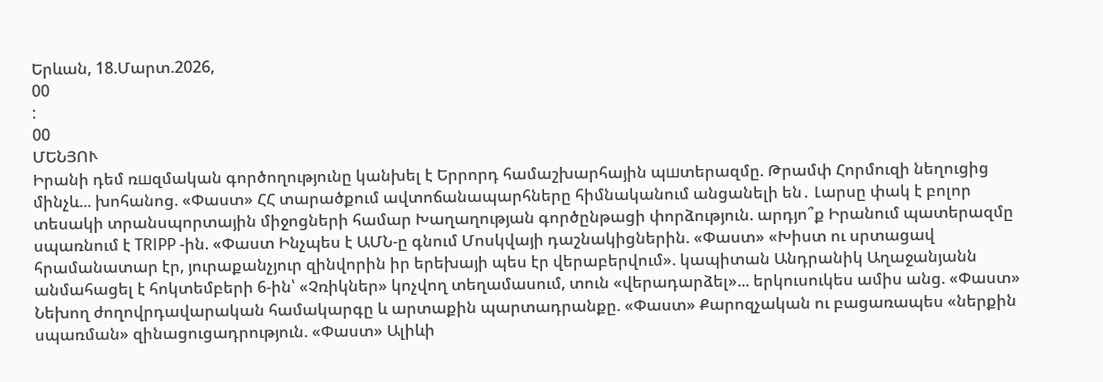Երևան, 18.Մարտ.2026,
00
:
00
ՄԵՆՅՈՒ
Իրանի դեմ ռшզմական գործողությունը կանխել է Երրորդ համաշխարհային պшտերազմը. Թրամփ Հորմուզի նեղուցից մինչև... խոհանոց. «Փաստ» ՀՀ տարածքում ավտոճանապարհները հիմնականում անցանելի են․ Լարսը փակ է բոլոր տեսակի տրանսպորտային միջոցների համար Խաղաղության գործընթացի փորձություն. արդյո՞ք Իրանում պատերազմը սպառնում է TRIPP -ին. «Փաստ Ինչպես է ԱՄՆ-ը գնում Մոսկվայի դաշնակիցներին. «Փաստ» «Խիստ ու սրտացավ հրամանատար էր, յուրաքանչյուր զինվորին իր երեխայի պես էր վերաբերվում». կապիտան Անդրանիկ Աղաջանյանն անմահացել է հոկտեմբերի 6-ին՝ «Չռիկներ» կոչվող տեղամասում, տուն «վերադարձել»... երկուսուկես ամիս անց. «Փաստ» Նեխող ժողովրդավարական համակարգը և արտաքին պարտադրանքը. «Փաստ» Քարոզչական ու բացառապես «ներքին սպառման» զինացուցադրություն. «Փաստ» Ալիևի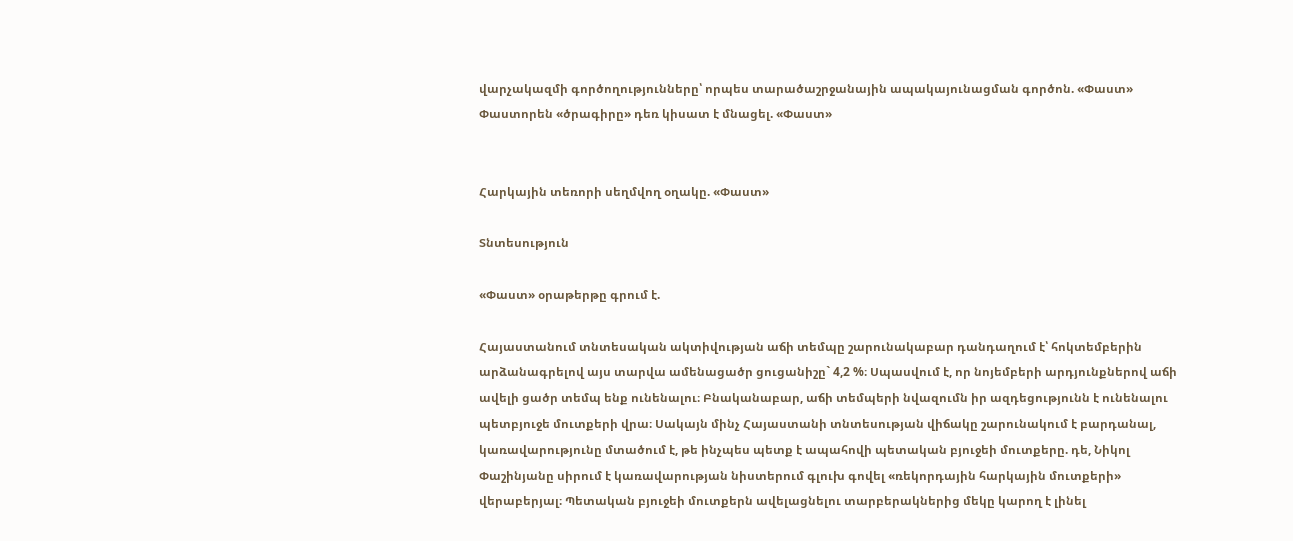վարչակազմի գործողությունները՝ որպես տարածաշրջանային ապակայունացման գործոն. «Փաստ» Փաստորեն «ծրագիրը» դեռ կիսատ է մնացել. «Փաստ»


Հարկային տեռորի սեղմվող օղակը. «Փաստ»

Տնտեսություն

«Փաստ» օրաթերթը գրում է.

Հայաստանում տնտեսական ակտիվության աճի տեմպը շարունակաբար դանդաղում է՝ հոկտեմբերին արձանագրելով այս տարվա ամենացածր ցուցանիշը` 4,2 %։ Սպասվում է, որ նոյեմբերի արդյունքներով աճի ավելի ցածր տեմպ ենք ունենալու։ Բնականաբար, աճի տեմպերի նվազումն իր ազդեցությունն է ունենալու պետբյուջե մուտքերի վրա։ Սակայն մինչ Հայաստանի տնտեսության վիճակը շարունակում է բարդանալ, կառավարությունը մտածում է, թե ինչպես պետք է ապահովի պետական բյուջեի մուտքերը. դե, Նիկոլ Փաշինյանը սիրում է կառավարության նիստերում գլուխ գովել «ռեկորդային հարկային մուտքերի» վերաբերյալ։ Պետական բյուջեի մուտքերն ավելացնելու տարբերակներից մեկը կարող է լինել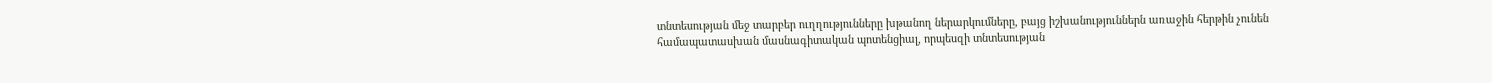տնտեսության մեջ տարբեր ուղղությունները խթանող ներարկումները, բայց իշխանություններն առաջին հերթին չունեն համապատասխան մասնագիտական պոտենցիալ, որպեսզի տնտեսության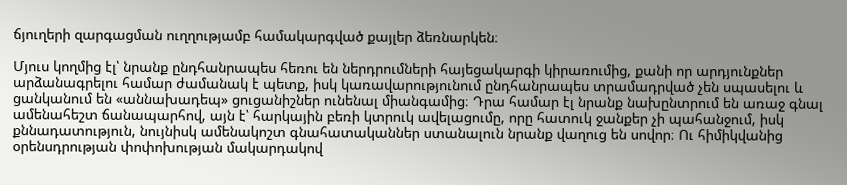ճյուղերի զարգացման ուղղությամբ համակարգված քայլեր ձեռնարկեն։

Մյուս կողմից էլ՝ նրանք ընդհանրապես հեռու են ներդրումների հայեցակարգի կիրառումից, քանի որ արդյունքներ արձանագրելու համար ժամանակ է պետք, իսկ կառավարությունում ընդհանրապես տրամադրված չեն սպասելու և ցանկանում են «աննախադեպ» ցուցանիշներ ունենալ միանգամից։ Դրա համար էլ նրանք նախընտրում են առաջ գնալ ամենահեշտ ճանապարհով, այն է՝ հարկային բեռի կտրուկ ավելացումը, որը հատուկ ջանքեր չի պահանջում, իսկ քննադատություն, նույնիսկ ամենակոշտ գնահատականներ ստանալուն նրանք վաղուց են սովոր։ Ու հիմիկվանից օրենսդրության փոփոխության մակարդակով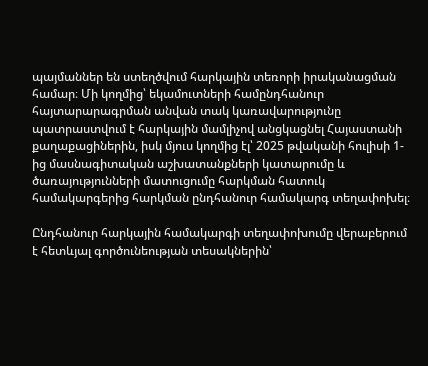պայմաններ են ստեղծվում հարկային տեռորի իրականացման համար։ Մի կողմից՝ եկամուտների համընդհանուր հայտարարագրման անվան տակ կառավարությունը պատրաստվում է հարկային մամլիչով անցկացնել Հայաստանի քաղաքացիներին, իսկ մյուս կողմից էլ՝ 2025 թվականի հուլիսի 1-ից մասնագիտական աշխատանքների կատարումը և ծառայությունների մատուցումը հարկման հատուկ համակարգերից հարկման ընդհանուր համակարգ տեղափոխել։

Ընդհանուր հարկային համակարգի տեղափոխումը վերաբերում է հետևյալ գործունեության տեսակներին՝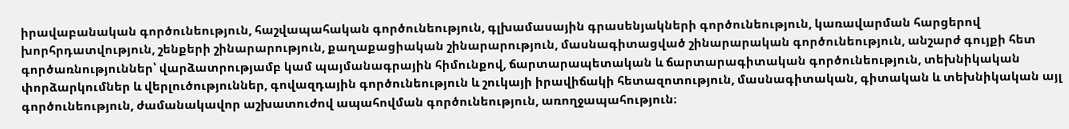իրավաբանական գործունեություն, հաշվապահական գործունեություն, գլխամասային գրասենյակների գործունեություն, կառավարման հարցերով խորհրդատվություն, շենքերի շինարարություն, քաղաքացիական շինարարություն, մասնագիտացված շինարարական գործունեություն, անշարժ գույքի հետ գործառնություններ՝ վարձատրությամբ կամ պայմանագրային հիմունքով, ճարտարապետական և ճարտարագիտական գործունեություն, տեխնիկական փորձարկումներ և վերլուծություններ, գովազդային գործունեություն և շուկայի իրավիճակի հետազոտություն, մասնագիտական, գիտական և տեխնիկական այլ գործունեություն, ժամանակավոր աշխատուժով ապահովման գործունեություն, առողջապահություն։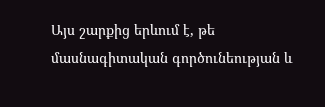Այս շարքից երևում է, թե մասնագիտական գործունեության և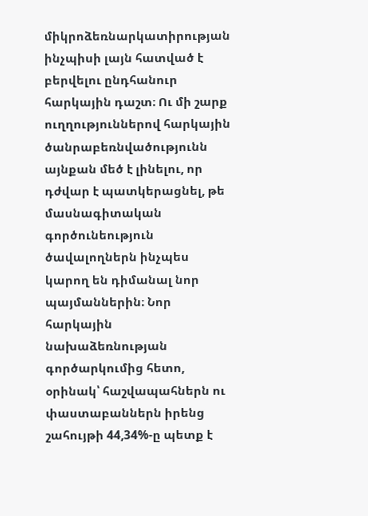միկրոձեռնարկատիրության ինչպիսի լայն հատված է բերվելու ընդհանուր հարկային դաշտ։ Ու մի շարք ուղղություններով հարկային ծանրաբեռնվածությունն այնքան մեծ է լինելու, որ դժվար է պատկերացնել, թե մասնագիտական գործունեություն ծավալողներն ինչպես կարող են դիմանալ նոր պայմաններին։ Նոր հարկային նախաձեռնության գործարկումից հետո, օրինակ՝ հաշվապահներն ու փաստաբաններն իրենց շահույթի 44,34%-ը պետք է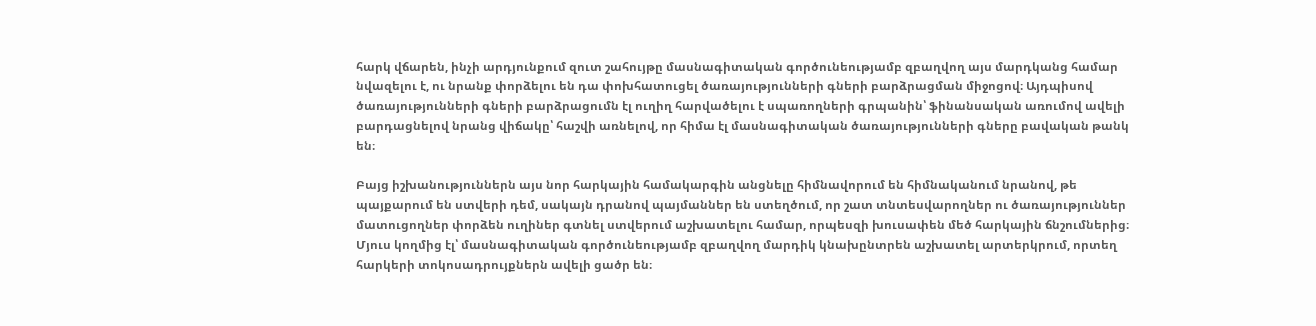հարկ վճարեն, ինչի արդյունքում զուտ շահույթը մասնագիտական գործունեությամբ զբաղվող այս մարդկանց համար նվազելու է, ու նրանք փորձելու են դա փոխհատուցել ծառայությունների գների բարձրացման միջոցով։ Այդպիսով ծառայությունների գների բարձրացումն էլ ուղիղ հարվածելու է սպառողների գրպանին՝ ֆինանսական առումով ավելի բարդացնելով նրանց վիճակը՝ հաշվի առնելով, որ հիմա էլ մասնագիտական ծառայությունների գները բավական թանկ են։

Բայց իշխանություններն այս նոր հարկային համակարգին անցնելը հիմնավորում են հիմնականում նրանով, թե պայքարում են ստվերի դեմ, սակայն դրանով պայմաններ են ստեղծում, որ շատ տնտեսվարողներ ու ծառայություններ մատուցողներ փորձեն ուղիներ գտնել ստվերում աշխատելու համար, որպեսզի խուսափեն մեծ հարկային ճնշումներից։ Մյուս կողմից էլ՝ մասնագիտական գործունեությամբ զբաղվող մարդիկ կնախընտրեն աշխատել արտերկրում, որտեղ հարկերի տոկոսադրույքներն ավելի ցածր են։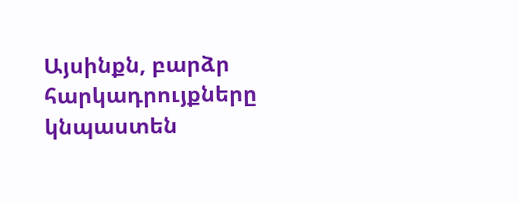Այսինքն, բարձր հարկադրույքները կնպաստեն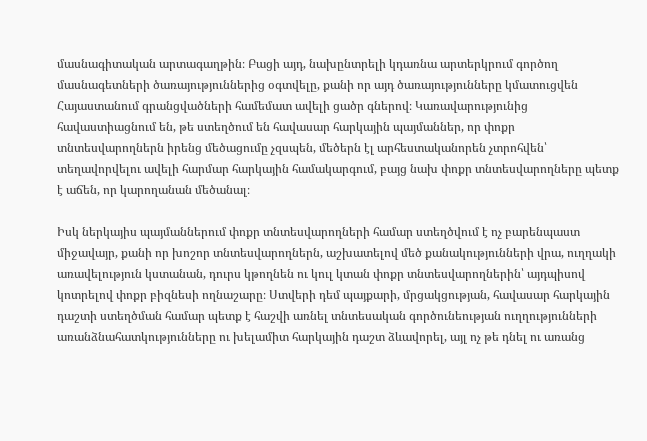մասնագիտական արտագաղթին։ Բացի այդ, նախընտրելի կդառնա արտերկրում գործող մասնագետների ծառայություններից օգտվելը, քանի որ այդ ծառայությունները կմատուցվեն Հայաստանում գրանցվածների համեմատ ավելի ցածր գներով։ Կառավարությունից հավաստիացնում են, թե ստեղծում են հավասար հարկային պայմաններ, որ փոքր տնտեսվարողներն իրենց մեծացումը չզսպեն, մեծերն էլ արհեստականորեն չտրոհվեն՝ տեղավորվելու ավելի հարմար հարկային համակարգում, բայց նախ փոքր տնտեսվարողները պետք է աճեն, որ կարողանան մեծանալ։

Իսկ ներկայիս պայմաններում փոքր տնտեսվարողների համար ստեղծվում է ոչ բարենպաստ միջավայր, քանի որ խոշոր տնտեսվարողներն, աշխատելով մեծ քանակությունների վրա, ուղղակի առավելություն կստանան, դուրս կթողնեն ու կուլ կտան փոքր տնտեսվարողներին՝ այդպիսով կոտրելով փոքր բիզնեսի ողնաշարը։ Ստվերի դեմ պայքարի, մրցակցության, հավասար հարկային դաշտի ստեղծման համար պետք է հաշվի առնել տնտեսական գործունեության ուղղությունների առանձնահատկությունները ու խելամիտ հարկային դաշտ ձևավորել, այլ ոչ թե դնել ու առանց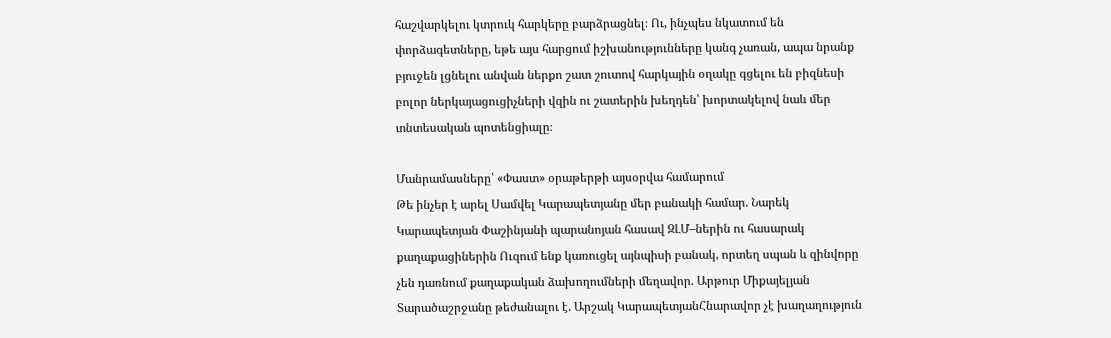հաշվարկելու կտրուկ հարկերը բարձրացնել։ Ու, ինչպես նկատում են փորձագետները, եթե այս հարցում իշխանությունները կանգ չառան, ապա նրանք բյուջեն լցնելու անվան ներքո շատ շուտով հարկային օղակը գցելու են բիզնեսի բոլոր ներկայացուցիչների վզին ու շատերին խեղդեն՝ խորտակելով նաև մեր տնտեսական պոտենցիալը։

Մանրամասները՝ «Փաստ» օրաթերթի այսօրվա համարում
Թե ինչեր է արել Սամվել Կարապետյանը մեր բանակի համար. Նարեկ Կարապետյան Փաշինյանի պարանոյան հասավ ԶԼՄ–ներին ու հասարակ քաղաքացիներին Ուզում ենք կառուցել այնպիսի բանակ, որտեղ սպան և զինվորը չեն դառնում քաղաքական ձախողումների մեղավոր. Արթուր Միքայելյան Տարածաշրջանը թեժանալու է. Արշակ ԿարապետյանՀնարավոր չէ խաղաղություն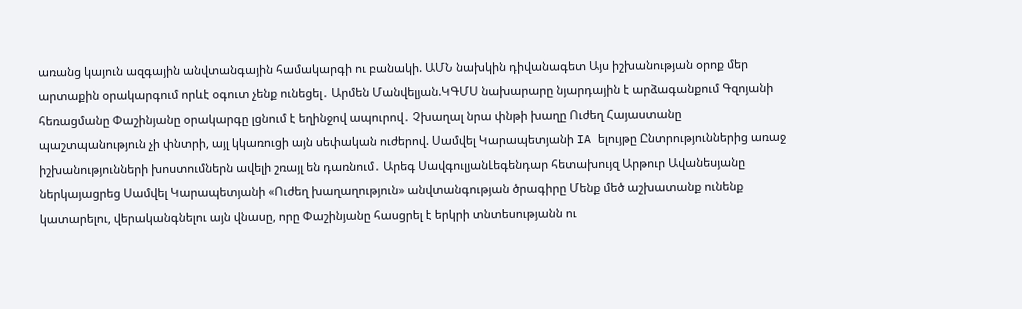առանց կայուն ազգային անվտանգային համակարգի ու բանակի. ԱՄՆ նախկին դիվանագետ Այս իշխանության օրոք մեր արտաքին օրակարգում որևէ օգուտ չենք ունեցել․ Արմեն Մանվելյան.ԿԳՄՍ նախարարը նյարդային է արձագանքում Գզոյանի հեռացմանը Փաշինյանը օրակարգը լցնում է եղինջով ապուրով․ Չխաղալ նրա փնթի խաղը Ուժեղ Հայաստանը պաշտպանություն չի փնտրի, այլ կկառուցի այն սեփական ուժերով. Սամվել Կարապետյանի IA ելույթը Ընտրություններից առաջ իշխանությունների խոստումներն ավելի շռայլ են դառնում․ Արեգ ՍավգուլյանԼեգենդար հետախույզ Արթուր Ավանեսյանը ներկայացրեց Սամվել Կարապետյանի «Ուժեղ խաղաղություն» անվտանգության ծրագիրը Մենք մեծ աշխատանք ունենք կատարելու, վերականգնելու այն վնասը, որը Փաշինյանը հասցրել է երկրի տնտեսությանն ու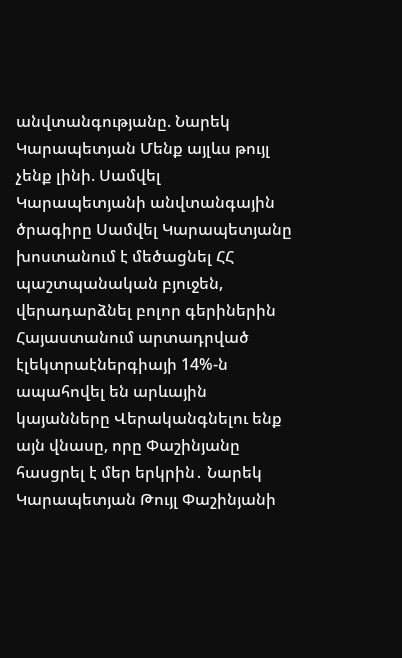անվտանգությանը. Նարեկ Կարապետյան Մենք այլևս թույլ չենք լինի. Սամվել Կարապետյանի անվտանգային ծրագիրը Սամվել Կարապետյանը խոստանում է մեծացնել ՀՀ պաշտպանական բյուջեն, վերադարձնել բոլոր գերիներին Հայաստանում արտադրված էլեկտրաէներգիայի 14%-ն ապահովել են արևային կայանները Վերականգնելու ենք այն վնասը, որը Փաշինյանը հասցրել է մեր երկրին․ Նարեկ Կարապետյան Թույլ Փաշինյանի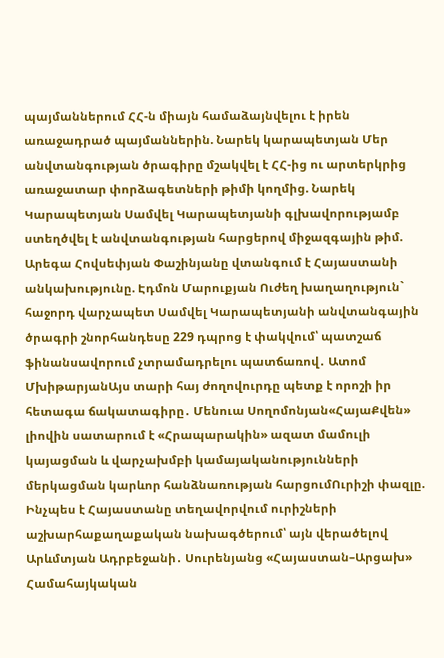պայմաններում ՀՀ-ն միայն համաձայնվելու է իրեն առաջադրած պայմաններին. Նարեկ կարապետյան Մեր անվտանգության ծրագիրը մշակվել է ՀՀ-ից ու արտերկրից առաջատար փորձագետների թիմի կողմից. Նարեկ Կարապետյան Սամվել Կարապետյանի գլխավորությամբ ստեղծվել է անվտանգության հարցերով միջազգային թիմ. Արեգա Հովսեփյան Փաշինյանը վտանգում է Հայաստանի անկախությունը. Էդմոն Մարուքյան Ուժեղ խաղաղություն` հաջորդ վարչապետ Սամվել Կարապետյանի անվտանգային ծրագրի շնորհանդեսը 229 դպրոց է փակվում՝ պատշաճ ֆինանսավորում չտրամադրելու պատճառով․ Ատոմ ՄխիթարյանԱյս տարի հայ ժողովուրդը պետք է որոշի իր հետագա ճակատագիրը․ Մենուա Սողոմոնյան«ՀայաՔվեն» լիովին սատարում է «Հրապարակին» ազատ մամուլի կայացման և վարչախմբի կամայականությունների մերկացման կարևոր հանձնառության հարցումՈւրիշի փազլը. Ինչպես է Հայաստանը տեղավորվում ուրիշների աշխարհաքաղաքական նախագծերում՝ այն վերածելով Արևմտյան Ադրբեջանի․ Սուրենյանց «Հայաստան–Արցախ» Համահայկական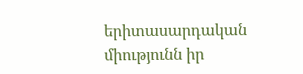երիտասարդական միությունն իր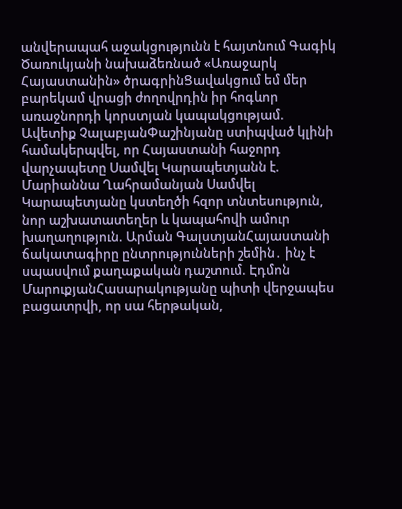անվերապահ աջակցությունն է հայտնում Գագիկ Ծառուկյանի նախաձեռնած «Առաջարկ Հայաստանին» ծրագրինՑավակցում եմ մեր բարեկամ վրացի ժողովրդին իր հոգևոր առաջնորդի կորստյան կապակցությամ. Ավետիք ՉալաբյանՓաշինյանը ստիպված կլինի համակերպվել, որ Հայաստանի հաջորդ վարչապետը Սամվել Կարապետյանն է. Մարիաննա Ղահրամանյան Սամվել Կարապետյանը կստեղծի հզոր տնտեսություն, նոր աշխատատեղեր և կապահովի ամուր խաղաղություն. Արման ԳալստյանՀայաստանի ճակատագիրը ընտրությունների շեմին․ ինչ է սպասվում քաղաքական դաշտում. Էդմոն ՄարուքյանՀասարակությանը պիտի վերջապես բացատրվի, որ սա հերթական,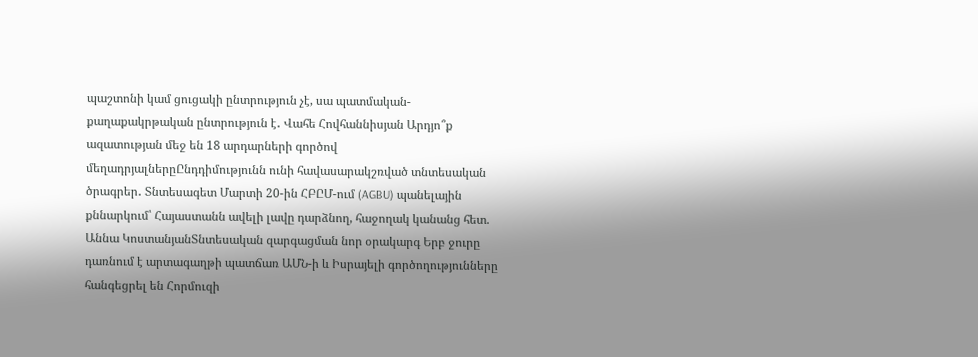պաշտոնի կամ ցուցակի ընտրություն չէ, սա պատմական- քաղաքակրթական ընտրություն է․ Վահե Հովհաննիսյան Արդյո՞ք ազատության մեջ են 18 արդարների գործով մեղադրյալներըԸնդդիմությունն ունի հավասարակշռված տնտեսական ծրագրեր․ Տնտեսագետ Մարտի 20-ին ՀԲԸՄ-ում (AGBU) պանելային քննարկում՝ Հայաստանն ավելի լավը դարձնող, հաջողակ կանանց հետ. Աննա ԿոստանյանՏնտեսական զարգացման նոր օրակարգ Երբ ջուրը դառնում է արտագաղթի պատճառ ԱՄՆ-ի և Իսրայելի գործողությունները հանգեցրել են Հորմուզի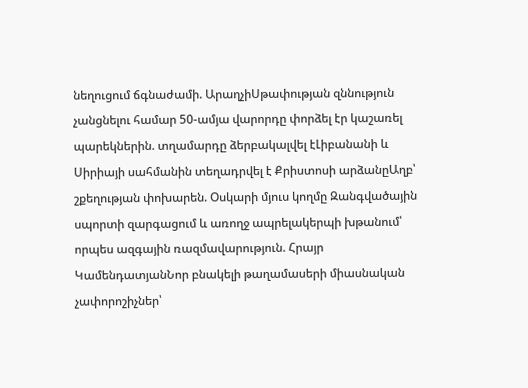նեղուցում ճգնաժամի. ԱրաղչիՍթափության զննություն չանցնելու համար 50-ամյա վարորդը փորձել էր կաշառել պարեկներին. տղամարդը ձերբակալվել էԼիբանանի և Սիրիայի սահմանին տեղադրվել է Քրիստոսի արձանըԱղբ՝ շքեղության փոխարեն. Օսկարի մյուս կողմը Զանգվածային սպորտի զարգացում և առողջ ապրելակերպի խթանում՝ որպես ազգային ռազմավարություն. Հրայր ԿամենդատյանՆոր բնակելի թաղամասերի միասնական չափորոշիչներ՝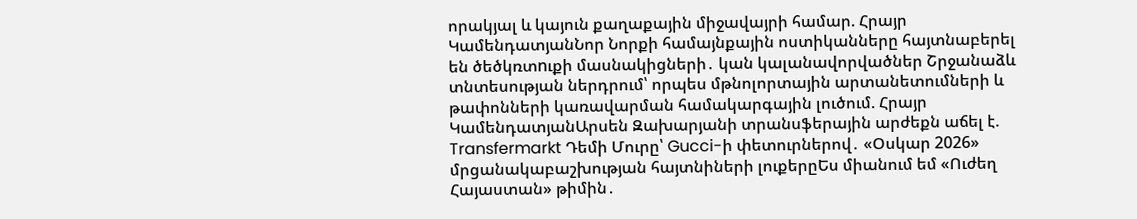որակյալ և կայուն քաղաքային միջավայրի համար. Հրայր ԿամենդատյանՆոր Նորքի համայնքային ոստիկանները հայտնաբերել են ծեծկռտnւքի մասնակիցների․ կան կալանավորվածներ Շրջանաձև տնտեսության ներդրում՝ որպես մթնոլորտային արտանետումների և թափոնների կառավարման համակարգային լուծում. Հրայր ԿամենդատյանԱրսեն Զախարյանի տրանսֆերային արժեքն աճել է. Transfermarkt Դեմի Մուրը՝ Gucci-ի փետուրներով․ «Օսկար 2026» մրցանակաբաշխության հայտնիների լուքերըԵս միանում եմ «Ուժեղ Հայաստան» թիմին․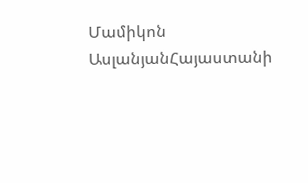Մամիկոն ԱսլանյանՀայաստանի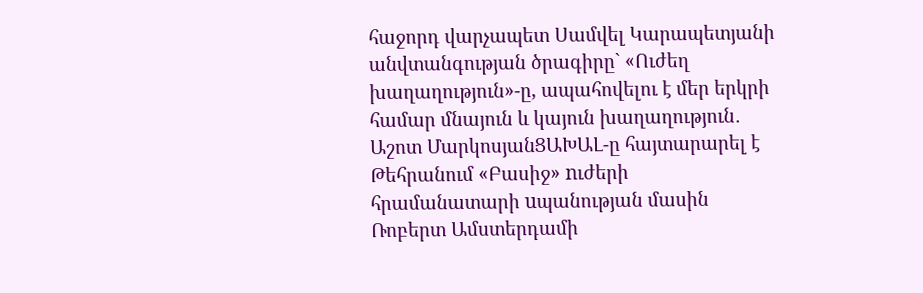հաջորդ վարչապետ Սամվել Կարապետյանի անվտանգության ծրագիրը` «Ուժեղ խաղաղություն»-ը, ապահովելու է մեր երկրի համար մնայուն և կայուն խաղաղություն․ Աշոտ ՄարկոսյանՑԱԽԱԼ-ը հայտարարել է Թեհրանում «Բասիջ» nւժերի հրամանատարի uպանության մասին Ռոբերտ Ամստերդամի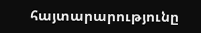հայտարարությունը